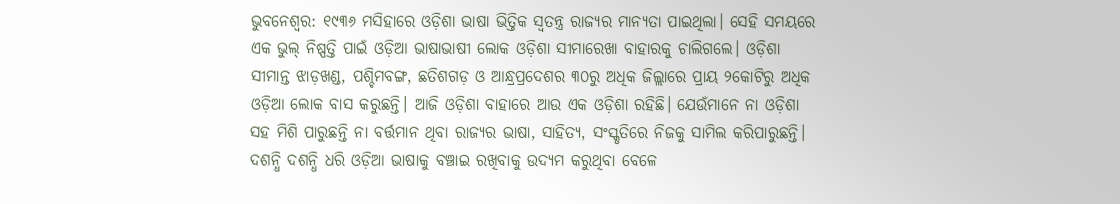ଭୁବନେଶ୍ବର: ୧୯୩୬ ମସିହାରେ ଓଡ଼ିଶା ଭାଷା ଭିତ୍ତିକ ସ୍ବତନ୍ତ୍ର ରାଜ୍ୟର ମାନ୍ୟତା ପାଇଥିଲା। ସେହି ସମୟରେ ଏକ ଭୁଲ୍ ନିଷ୍ପତ୍ତି ପାଇଁ ଓଡ଼ିଆ ଭାଷାଭାଷୀ ଲୋକ ଓଡ଼ିଶା ସୀମାରେଖା ବାହାରକୁ ଚାଲିଗଲେ। ଓଡ଼ିଶା ସୀମାନ୍ତ ଝାଡ଼ଖଣ୍ଡ, ପଶ୍ଚିମବଙ୍ଗ, ଛତିଶଗଡ଼ ଓ ଆନ୍ଧ୍ରପ୍ରଦେଶର ୩୦ରୁ ଅଧିକ ଜିଲ୍ଲାରେ ପ୍ରାୟ ୨କୋଟିରୁ ଅଧିକ ଓଡ଼ିଆ ଲୋକ ବାସ କରୁଛନ୍ତି। ଆଜି ଓଡ଼ିଶା ବାହାରେ ଆଉ ଏକ ଓଡ଼ିଶା ରହିଛି। ଯେଉଁମାନେ ନା ଓଡ଼ିଶା ସହ ମିଶି ପାରୁଛନ୍ତି ନା ବର୍ତ୍ତମାନ ଥିବା ରାଜ୍ୟର ଭାଷା, ସାହିତ୍ୟ, ସଂସ୍କୃତିରେ ନିଜକୁ ସାମିଲ କରିପାରୁଛନ୍ତି। ଦଶନ୍ଧି ଦଶନ୍ଧି ଧରି ଓଡ଼ିଆ ଭାଷାକୁ ବଞ୍ଚାଇ ରଖିବାକୁ ଉଦ୍ୟମ କରୁଥିବା ବେଳେ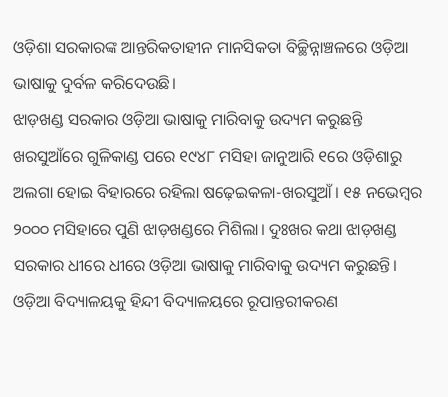ଓଡ଼ିଶା ସରକାରଙ୍କ ଆନ୍ତରିକତାହୀନ ମାନସିକତା ବିଚ୍ଛିନ୍ନାଞ୍ଚଳରେ ଓଡ଼ିଆ ଭାଷାକୁ ଦୁର୍ବଳ କରିଦେଉଛି।
ଝାଡ଼ଖଣ୍ଡ ସରକାର ଓଡ଼ିଆ ଭାଷାକୁ ମାରିବାକୁ ଉଦ୍ୟମ କରୁଛନ୍ତି
ଖରସୁଆଁରେ ଗୁଳିକାଣ୍ଡ ପରେ ୧୯୪୮ ମସିହା ଜାନୁଆରି ୧ରେ ଓଡ଼ିଶାରୁ ଅଲଗା ହୋଇ ବିହାରରେ ରହିଲା ଷଢ଼େଇକଳା-ଖରସୁଆଁ। ୧୫ ନଭେମ୍ବର ୨୦୦୦ ମସିହାରେ ପୁଣି ଝାଡ଼ଖଣ୍ଡରେ ମିଶିଲା। ଦୁଃଖର କଥା ଝାଡ଼ଖଣ୍ଡ ସରକାର ଧୀରେ ଧୀରେ ଓଡ଼ିଆ ଭାଷାକୁ ମାରିବାକୁ ଉଦ୍ୟମ କରୁଛନ୍ତି। ଓଡ଼ିଆ ବିଦ୍ୟାଳୟକୁ ହିନ୍ଦୀ ବିଦ୍ୟାଳୟରେ ରୂପାନ୍ତରୀକରଣ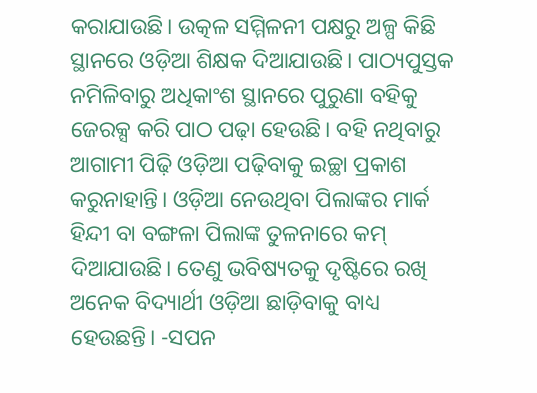କରାଯାଉଛି। ଉତ୍କଳ ସମ୍ମିଳନୀ ପକ୍ଷରୁ ଅଳ୍ପ କିଛି ସ୍ଥାନରେ ଓଡ଼ିଆ ଶିକ୍ଷକ ଦିଆଯାଉଛି। ପାଠ୍ୟପୁସ୍ତକ ନମିଳିବାରୁ ଅଧିକାଂଶ ସ୍ଥାନରେ ପୁରୁଣା ବହିକୁ ଜେରକ୍ସ କରି ପାଠ ପଢ଼ା ହେଉଛି। ବହି ନଥିବାରୁ ଆଗାମୀ ପିଢ଼ି ଓଡ଼ିଆ ପଢ଼ିବାକୁ ଇଚ୍ଛା ପ୍ରକାଶ କରୁନାହାନ୍ତି। ଓଡ଼ିଆ ନେଉଥିବା ପିଲାଙ୍କର ମାର୍କ ହିନ୍ଦୀ ବା ବଙ୍ଗଳା ପିଲାଙ୍କ ତୁଳନାରେ କମ୍ ଦିଆଯାଉଛି। ତେଣୁ ଭବିଷ୍ୟତକୁ ଦୃଷ୍ଟିରେ ରଖି ଅନେକ ବିଦ୍ୟାର୍ଥୀ ଓଡ଼ିଆ ଛାଡ଼ିବାକୁ ବାଧ୍ୟ ହେଉଛନ୍ତି। -ସପନ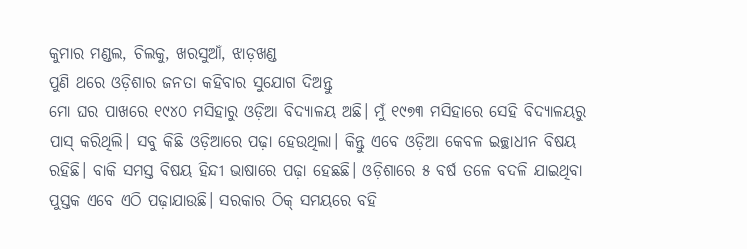କୁମାର ମଣ୍ଡଲ, ଚିଲକୁ, ଖରସୁଆଁ, ଝାଡ଼ଖଣ୍ଡ
ପୁଣି ଥରେ ଓଡ଼ିଶାର ଜନତା କହିବାର ସୁଯୋଗ ଦିଅନ୍ତୁ
ମୋ ଘର ପାଖରେ ୧୯୪୦ ମସିହାରୁ ଓଡ଼ିଆ ବିଦ୍ୟାଳୟ ଅଛି। ମୁଁ ୧୯୭୩ ମସିହାରେ ସେହି ବିଦ୍ୟାଳୟରୁ ପାସ୍ କରିଥିଲି। ସବୁ କିଛି ଓଡ଼ିଆରେ ପଢ଼ା ହେଉଥିଲା। କିନ୍ତୁ ଏବେ ଓଡ଼ିଆ କେବଳ ଇଚ୍ଛାଧୀନ ବିଷୟ ରହିଛି। ବାକି ସମସ୍ତ ବିଷୟ ହିନ୍ଦୀ ଭାଷାରେ ପଢ଼ା ହେଛଛି। ଓଡ଼ିଶାରେ ୫ ବର୍ଷ ତଳେ ବଦଳି ଯାଇଥିବା ପୁସ୍ତକ ଏବେ ଏଠି ପଢ଼ାଯାଉଛି। ସରକାର ଠିକ୍ ସମୟରେ ବହି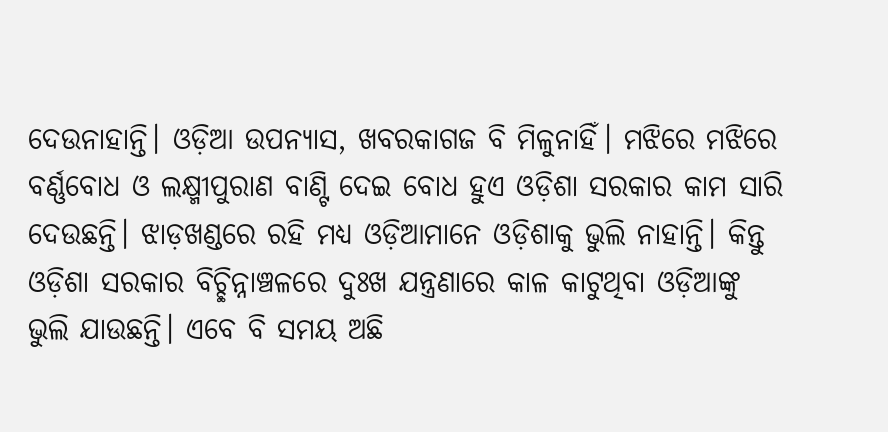ଦେଉନାହାନ୍ତି। ଓଡ଼ିଆ ଉପନ୍ୟାସ, ଖବରକାଗଜ ବି ମିଳୁନାହିଁ। ମଝିରେ ମଝିରେ ବର୍ଣ୍ଣବୋଧ ଓ ଲକ୍ଷ୍ମୀପୁରାଣ ବାଣ୍ଟି ଦେଇ ବୋଧ ହୁଏ ଓଡ଼ିଶା ସରକାର କାମ ସାରି ଦେଉଛନ୍ତି। ଝାଡ଼ଖଣ୍ଡରେ ରହି ମଧ୍ୟ ଓଡ଼ିଆମାନେ ଓଡ଼ିଶାକୁ ଭୁଲି ନାହାନ୍ତି। କିନ୍ତୁ ଓଡ଼ିଶା ସରକାର ବିଚ୍ଛିନ୍ନାଞ୍ଚଳରେ ଦୁଃଖ ଯନ୍ତ୍ରଣାରେ କାଳ କାଟୁଥିବା ଓଡ଼ିଆଙ୍କୁ ଭୁଲି ଯାଉଛନ୍ତି। ଏବେ ବି ସମୟ ଅଛି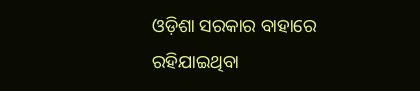ଓଡ଼ିଶା ସରକାର ବାହାରେ ରହିଯାଇଥିବା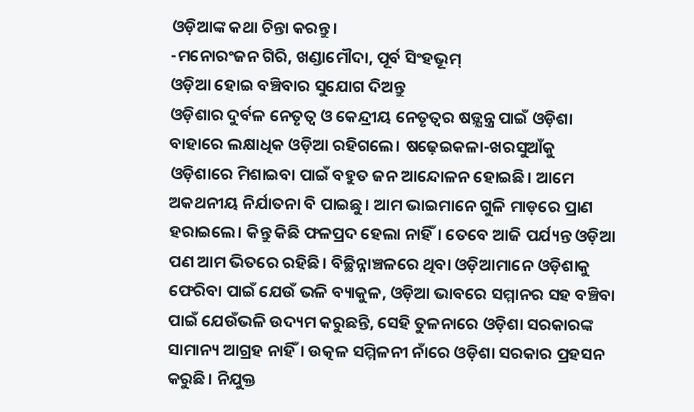ଓଡ଼ିଆଙ୍କ କଥା ଚିନ୍ତା କରନ୍ତୁ।
-ମନୋରଂଜନ ଗିରି, ଖଣ୍ଡାମୌଦା, ପୂର୍ବ ସିଂହଭୂମ୍
ଓଡ଼ିଆ ହୋଇ ବଞ୍ଚିବାର ସୁଯୋଗ ଦିଅନ୍ତୁ
ଓଡ଼ିଶାର ଦୁର୍ବଳ ନେତୃତ୍ବ ଓ କେନ୍ଦ୍ରୀୟ ନେତୃତ୍ବର ଷଡ଼୍ଯନ୍ତ୍ର ପାଇଁ ଓଡ଼ିଶା ବାହାରେ ଲକ୍ଷାଧିକ ଓଡ଼ିଆ ରହିଗଲେ। ଷଢ଼େଇକଳା-ଖରସୁଆଁକୁ ଓଡ଼ିଶାରେ ମିଶାଇବା ପାଇଁ ବହୁତ ଜନ ଆନ୍ଦୋଳନ ହୋଇଛି। ଆମେ ଅକଥନୀୟ ନିର୍ଯାତନା ବି ପାଇଛୁ। ଆମ ଭାଇମାନେ ଗୁଳି ମାଡ଼ରେ ପ୍ରାଣ ହରାଇଲେ। କିନ୍ତୁ କିଛି ଫଳପ୍ରଦ ହେଲା ନାହିଁ। ତେବେ ଆଜି ପର୍ଯ୍ୟନ୍ତ ଓଡ଼ିଆ ପଣ ଆମ ଭିତରେ ରହିଛି। ବିଚ୍ଛିନ୍ନାଞ୍ଚଳରେ ଥିବା ଓଡ଼ିଆମାନେ ଓଡ଼ିଶାକୁ ଫେରିବା ପାଇଁ ଯେଉଁ ଭଳି ବ୍ୟାକୁଳ, ଓଡ଼ିଆ ଭାବରେ ସମ୍ମାନର ସହ ବଞ୍ଚିବା ପାଇଁ ଯେଉଁଭଳି ଉଦ୍ୟମ କରୁଛନ୍ତି, ସେହି ତୁଳନାରେ ଓଡ଼ିଶା ସରକାରଙ୍କ ସାମାନ୍ୟ ଆଗ୍ରହ ନାହିଁ। ଉତ୍କଳ ସମ୍ମିଳନୀ ନାଁରେ ଓଡ଼ିଶା ସରକାର ପ୍ରହସନ କରୁଛି। ନିଯୁକ୍ତ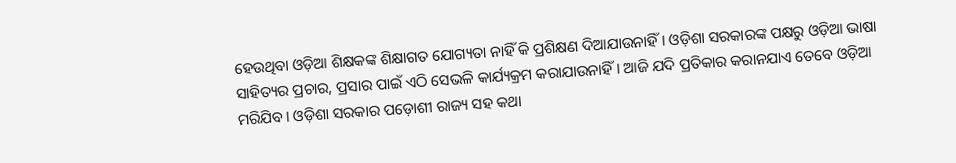ହେଉଥିବା ଓଡ଼ିଆ ଶିକ୍ଷକଙ୍କ ଶିକ୍ଷାଗତ ଯୋଗ୍ୟତା ନାହିଁ କି ପ୍ରଶିକ୍ଷଣ ଦିଆଯାଉନାହିଁ। ଓଡ଼ିଶା ସରକାରଙ୍କ ପକ୍ଷରୁ ଓଡ଼ିଆ ଭାଷା ସାହିତ୍ୟର ପ୍ରଚାର, ପ୍ରସାର ପାଇଁ ଏଠି ସେଭଳି କାର୍ଯ୍ୟକ୍ରମ କରାଯାଉନାହିଁ। ଆଜି ଯଦି ପ୍ରତିକାର କରାନଯାଏ ତେବେ ଓଡ଼ିଆ ମରିଯିବ। ଓଡ଼ିଶା ସରକାର ପଡ଼ୋଶୀ ରାଜ୍ୟ ସହ କଥା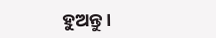ହୁଅନ୍ତୁ।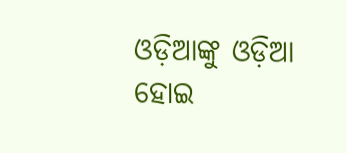ଓଡ଼ିଆଙ୍କୁ ଓଡ଼ିଆ ହୋଇ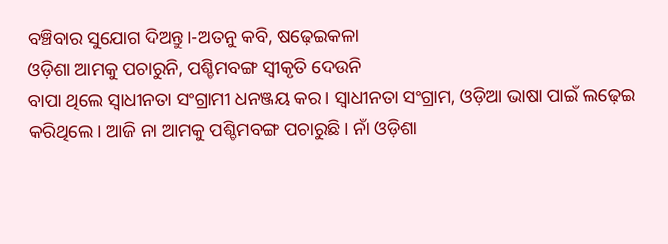ବଞ୍ଚିବାର ସୁଯୋଗ ଦିଅନ୍ତୁ।-ଅତନୁ କବି, ଷଢ଼େଇକଳା
ଓଡ଼ିଶା ଆମକୁ ପଚାରୁନି, ପଶ୍ଚିମବଙ୍ଗ ସ୍ବୀକୃତି ଦେଉନି
ବାପା ଥିଲେ ସ୍ବାଧୀନତା ସଂଗ୍ରାମୀ ଧନଞ୍ଜୟ କର। ସ୍ବାଧୀନତା ସଂଗ୍ରାମ, ଓଡ଼ିଆ ଭାଷା ପାଇଁ ଲଢ଼େଇ କରିଥିଲେ। ଆଜି ନା ଆମକୁ ପଶ୍ଚିମବଙ୍ଗ ପଚାରୁଛି। ନାଁ ଓଡ଼ିଶା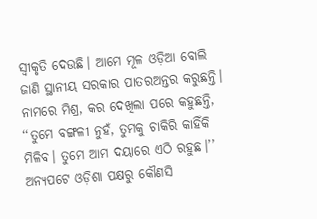ସ୍ବୀକୃତି ଦେଉଛି। ଆମେ ମୂଳ ଓଡ଼ିଆ ବୋଲି ଜାଣି ସ୍ଥାନୀୟ ସରକାର ପାତରଅନ୍ତର କରୁଛନ୍ତି। ନାମରେ ମିଶ୍ର, କର ଦେଖିଲା ପରେ କହୁଛନ୍ତି, ‘‘ତୁମେ ବଙ୍ଗଳୀ ନୁହଁ, ତୁମକୁ ଚାକିରି କାହିଁକି ମିଳିବ। ତୁମେ ଆମ ଦୟାରେ ଏଠି ରହୁଛ।’’ ଅନ୍ୟପଟେ ଓଡ଼ିଶା ପକ୍ଷରୁ କୌଣସି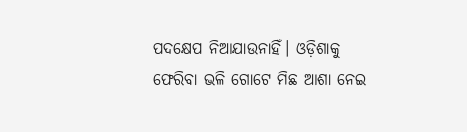ପଦକ୍ଷେପ ନିଆଯାଉନାହିଁ। ଓଡ଼ିଶାକୁ ଫେରିବା ଭଳି ଗୋଟେ ମିଛ ଆଶା ନେଇ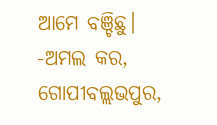ଆମେ ବଞ୍ଚିଛୁ।
-ଅମଲ କର, ଗୋପୀବଲ୍ଲଭପୁର,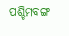ପଶ୍ଚିମବଙ୍ଗ